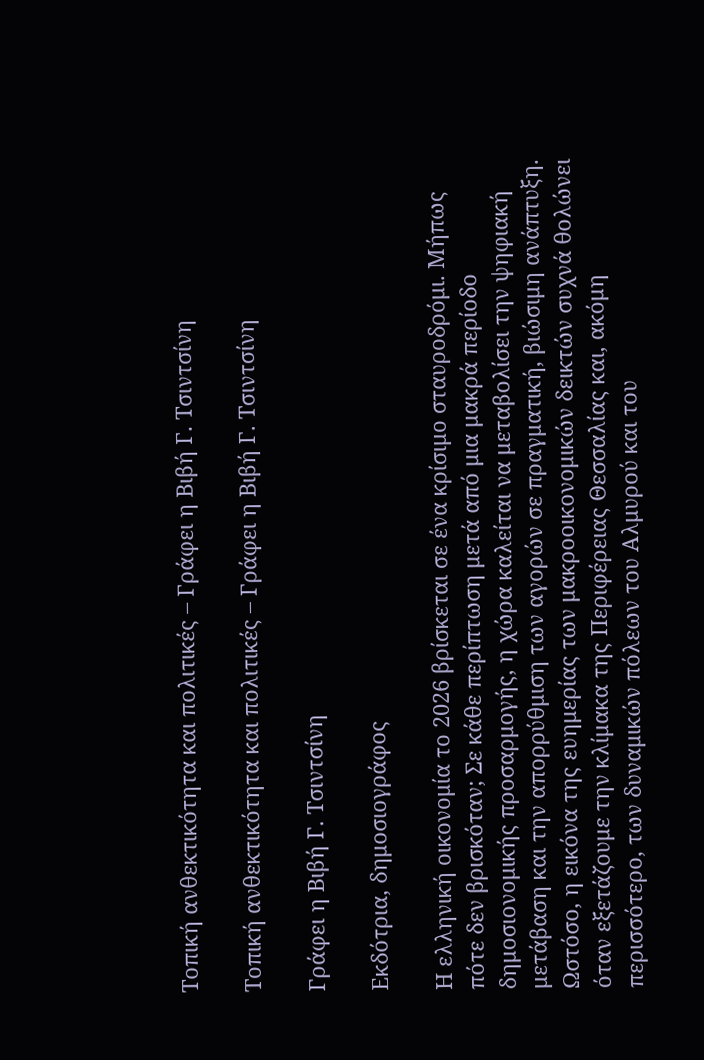Τοπική ανθεκτικότητα και πολιτικές – Γράφει η Βιβή Γ. Τσιντσίνη

Τοπική ανθεκτικότητα και πολιτικές – Γράφει η Βιβή Γ. Τσιντσίνη

Γράφει η Βιβή Γ. Τσιντσίνη

Εκδότρια, δημοσιογράφος

Η ελληνική οικονομία το 2026 βρίσκεται σε ένα κρίσιμο σταυροδρόμι. Μήπως πότε δεν βρισκόταν; Σε κάθε περίπτωση μετά από μια μακρά περίοδο δημοσιονομικής προσαρμογής, η χώρα καλείται να μεταβολίσει την ψηφιακή μετάβαση και την απορρύθμιση των αγορών σε πραγματική, βιώσιμη ανάπτυξη. Ωστόσο, η εικόνα της ευημερίας των μακροοικονομικών δεικτών συχνά θολώνει όταν εξετάζουμε την κλίμακα της Περιφέρειας Θεσσαλίας και, ακόμη περισσότερο, των δυναμικών πόλεων του Αλμυρού και του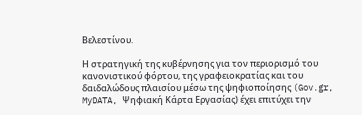Βελεστίνου.

Η στρατηγική της κυβέρνησης για τον περιορισμό του κανονιστικού φόρτου, της γραφειοκρατίας και του δαιδαλώδους πλαισίου μέσω της ψηφιοποίησης (Gov.gr, MyDATA, Ψηφιακή Κάρτα Εργασίας) έχει επιτύχει την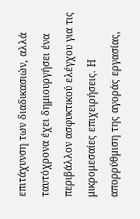επιτάχυνση των διαδικασιών, αλλά ταυτόχρονα έχει δημιουργήσει ένα περιβάλλον ασφυκτικού ελέγχου για τις μικρομεσαίες επιχειρήσεις. Η απορρύθμιση της αγοράς εργασίας,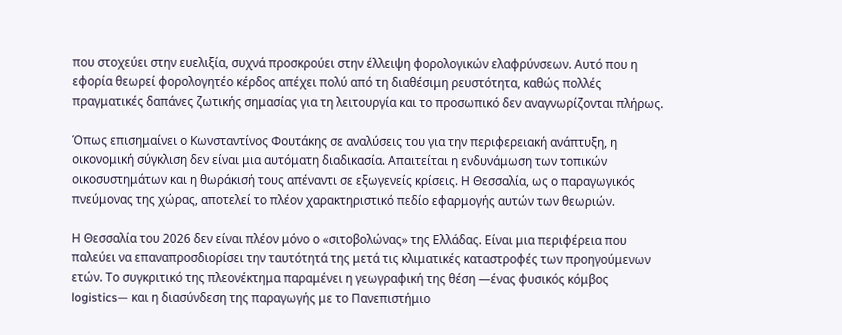που στοχεύει στην ευελιξία, συχνά προσκρούει στην έλλειψη φορολογικών ελαφρύνσεων. Αυτό που η εφορία θεωρεί φορολογητέο κέρδος απέχει πολύ από τη διαθέσιμη ρευστότητα, καθώς πολλές πραγματικές δαπάνες ζωτικής σημασίας για τη λειτουργία και το προσωπικό δεν αναγνωρίζονται πλήρως.

Όπως επισημαίνει ο Κωνσταντίνος Φουτάκης σε αναλύσεις του για την περιφερειακή ανάπτυξη, η οικονομική σύγκλιση δεν είναι μια αυτόματη διαδικασία. Απαιτείται η ενδυνάμωση των τοπικών οικοσυστημάτων και η θωράκισή τους απέναντι σε εξωγενείς κρίσεις. Η Θεσσαλία, ως ο παραγωγικός πνεύμονας της χώρας, αποτελεί το πλέον χαρακτηριστικό πεδίο εφαρμογής αυτών των θεωριών.

Η Θεσσαλία του 2026 δεν είναι πλέον μόνο ο «σιτοβολώνας» της Ελλάδας. Είναι μια περιφέρεια που παλεύει να επαναπροσδιορίσει την ταυτότητά της μετά τις κλιματικές καταστροφές των προηγούμενων ετών. Το συγκριτικό της πλεονέκτημα παραμένει η γεωγραφική της θέση —ένας φυσικός κόμβος logistics— και η διασύνδεση της παραγωγής με το Πανεπιστήμιο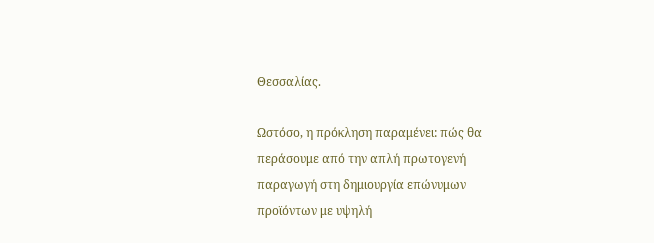Θεσσαλίας.

Ωστόσο, η πρόκληση παραμένει: πώς θα περάσουμε από την απλή πρωτογενή παραγωγή στη δημιουργία επώνυμων προϊόντων με υψηλή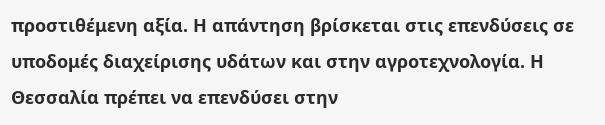προστιθέμενη αξία. Η απάντηση βρίσκεται στις επενδύσεις σε υποδομές διαχείρισης υδάτων και στην αγροτεχνολογία. Η Θεσσαλία πρέπει να επενδύσει στην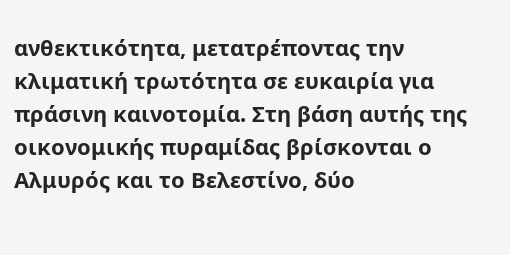ανθεκτικότητα, μετατρέποντας την κλιματική τρωτότητα σε ευκαιρία για πράσινη καινοτομία. Στη βάση αυτής της οικονομικής πυραμίδας βρίσκονται ο Αλμυρός και το Βελεστίνο, δύο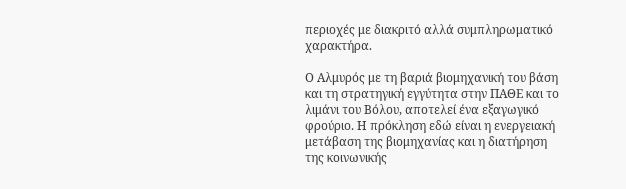περιοχές με διακριτό αλλά συμπληρωματικό χαρακτήρα.

Ο Αλμυρός με τη βαριά βιομηχανική του βάση και τη στρατηγική εγγύτητα στην ΠΑΘΕ και το λιμάνι του Βόλου, αποτελεί ένα εξαγωγικό φρούριο. Η πρόκληση εδώ είναι η ενεργειακή μετάβαση της βιομηχανίας και η διατήρηση της κοινωνικής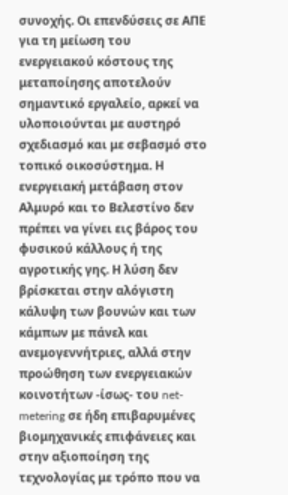συνοχής. Οι επενδύσεις σε ΑΠΕ για τη μείωση του ενεργειακού κόστους της μεταποίησης αποτελούν σημαντικό εργαλείο, αρκεί να υλοποιούνται με αυστηρό σχεδιασμό και με σεβασμό στο τοπικό οικοσύστημα. Η ενεργειακή μετάβαση στον Αλμυρό και το Βελεστίνο δεν πρέπει να γίνει εις βάρος του φυσικού κάλλους ή της αγροτικής γης. Η λύση δεν βρίσκεται στην αλόγιστη κάλυψη των βουνών και των κάμπων με πάνελ και ανεμογεννήτριες, αλλά στην προώθηση των ενεργειακών κοινοτήτων -ίσως- του net-metering σε ήδη επιβαρυμένες βιομηχανικές επιφάνειες και στην αξιοποίηση της τεχνολογίας με τρόπο που να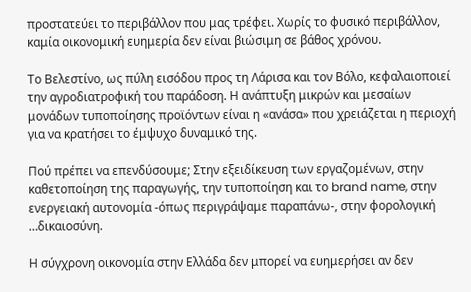προστατεύει το περιβάλλον που μας τρέφει. Χωρίς το φυσικό περιβάλλον, καμία οικονομική ευημερία δεν είναι βιώσιμη σε βάθος χρόνου.

Το Βελεστίνο, ως πύλη εισόδου προς τη Λάρισα και τον Βόλο, κεφαλαιοποιεί την αγροδιατροφική του παράδοση. Η ανάπτυξη μικρών και μεσαίων μονάδων τυποποίησης προϊόντων είναι η «ανάσα» που χρειάζεται η περιοχή για να κρατήσει το έμψυχο δυναμικό της.

Πού πρέπει να επενδύσουμε; Στην εξειδίκευση των εργαζομένων, στην καθετοποίηση της παραγωγής, την τυποποίηση και το brand name, στην ενεργειακή αυτονομία -όπως περιγράψαμε παραπάνω-, στην φορολογική …δικαιοσύνη.

Η σύγχρονη οικονομία στην Ελλάδα δεν μπορεί να ευημερήσει αν δεν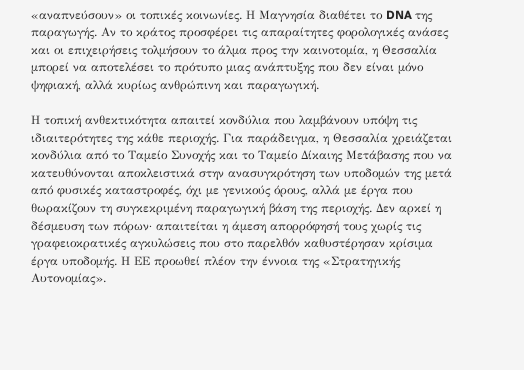«αναπνεύσουν» οι τοπικές κοινωνίες. Η Μαγνησία διαθέτει το DNA της παραγωγής. Αν το κράτος προσφέρει τις απαραίτητες φορολογικές ανάσες και οι επιχειρήσεις τολμήσουν το άλμα προς την καινοτομία, η Θεσσαλία μπορεί να αποτελέσει το πρότυπο μιας ανάπτυξης που δεν είναι μόνο ψηφιακή, αλλά κυρίως ανθρώπινη και παραγωγική.

Η τοπική ανθεκτικότητα απαιτεί κονδύλια που λαμβάνουν υπόψη τις ιδιαιτερότητες της κάθε περιοχής. Για παράδειγμα, η Θεσσαλία χρειάζεται κονδύλια από το Ταμείο Συνοχής και το Ταμείο Δίκαιης Μετάβασης που να κατευθύνονται αποκλειστικά στην ανασυγκρότηση των υποδομών της μετά από φυσικές καταστροφές, όχι με γενικούς όρους, αλλά με έργα που θωρακίζουν τη συγκεκριμένη παραγωγική βάση της περιοχής. Δεν αρκεί η δέσμευση των πόρων· απαιτείται η άμεση απορρόφησή τους χωρίς τις γραφειοκρατικές αγκυλώσεις που στο παρελθόν καθυστέρησαν κρίσιμα έργα υποδομής. Η ΕΕ προωθεί πλέον την έννοια της «Στρατηγικής Αυτονομίας».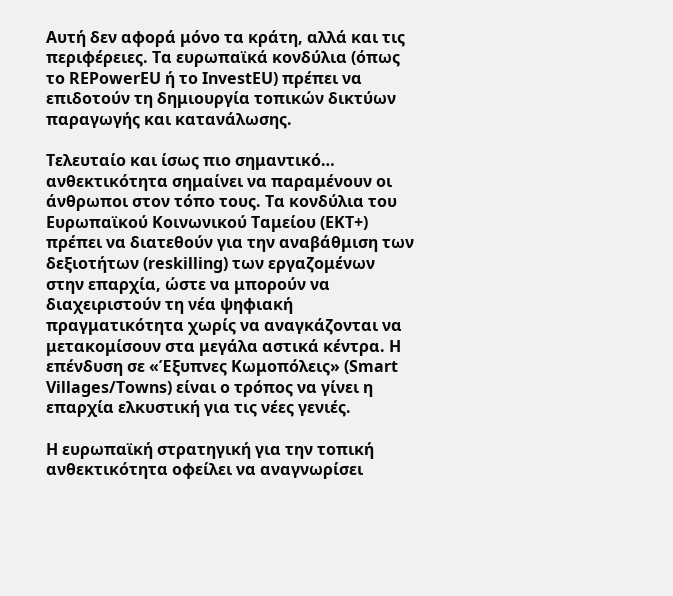Αυτή δεν αφορά μόνο τα κράτη, αλλά και τις περιφέρειες. Τα ευρωπαϊκά κονδύλια (όπως το REPowerEU ή το InvestEU) πρέπει να επιδοτούν τη δημιουργία τοπικών δικτύων παραγωγής και κατανάλωσης.

Τελευταίο και ίσως πιο σημαντικό… ανθεκτικότητα σημαίνει να παραμένουν οι άνθρωποι στον τόπο τους. Τα κονδύλια του Ευρωπαϊκού Κοινωνικού Ταμείου (ΕΚΤ+) πρέπει να διατεθούν για την αναβάθμιση των δεξιοτήτων (reskilling) των εργαζομένων στην επαρχία, ώστε να μπορούν να διαχειριστούν τη νέα ψηφιακή πραγματικότητα χωρίς να αναγκάζονται να μετακομίσουν στα μεγάλα αστικά κέντρα. Η επένδυση σε «Έξυπνες Κωμοπόλεις» (Smart Villages/Towns) είναι ο τρόπος να γίνει η επαρχία ελκυστική για τις νέες γενιές.

Η ευρωπαϊκή στρατηγική για την τοπική ανθεκτικότητα οφείλει να αναγνωρίσει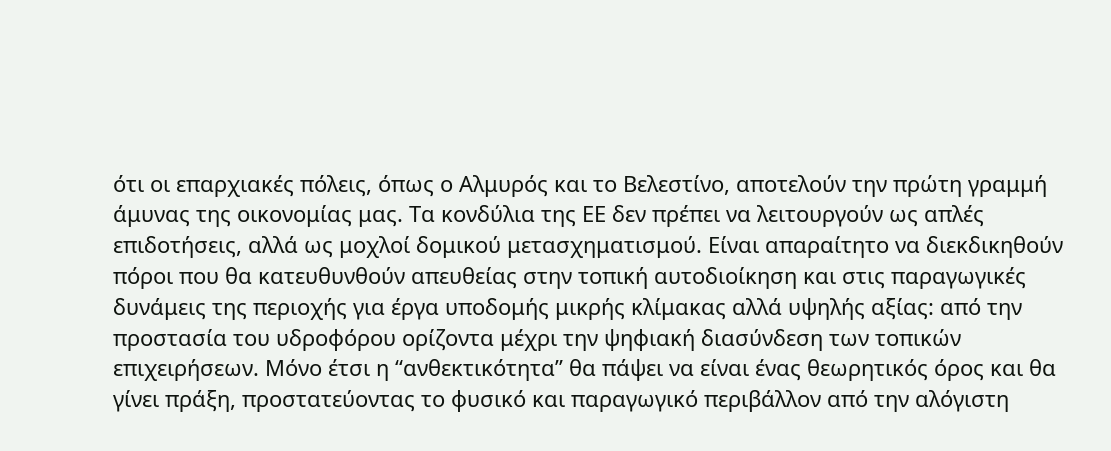ότι οι επαρχιακές πόλεις, όπως ο Αλμυρός και το Βελεστίνο, αποτελούν την πρώτη γραμμή άμυνας της οικονομίας μας. Τα κονδύλια της ΕΕ δεν πρέπει να λειτουργούν ως απλές επιδοτήσεις, αλλά ως μοχλοί δομικού μετασχηματισμού. Είναι απαραίτητο να διεκδικηθούν πόροι που θα κατευθυνθούν απευθείας στην τοπική αυτοδιοίκηση και στις παραγωγικές δυνάμεις της περιοχής για έργα υποδομής μικρής κλίμακας αλλά υψηλής αξίας: από την προστασία του υδροφόρου ορίζοντα μέχρι την ψηφιακή διασύνδεση των τοπικών επιχειρήσεων. Μόνο έτσι η “ανθεκτικότητα” θα πάψει να είναι ένας θεωρητικός όρος και θα γίνει πράξη, προστατεύοντας το φυσικό και παραγωγικό περιβάλλον από την αλόγιστη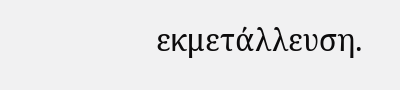εκμετάλλευση.